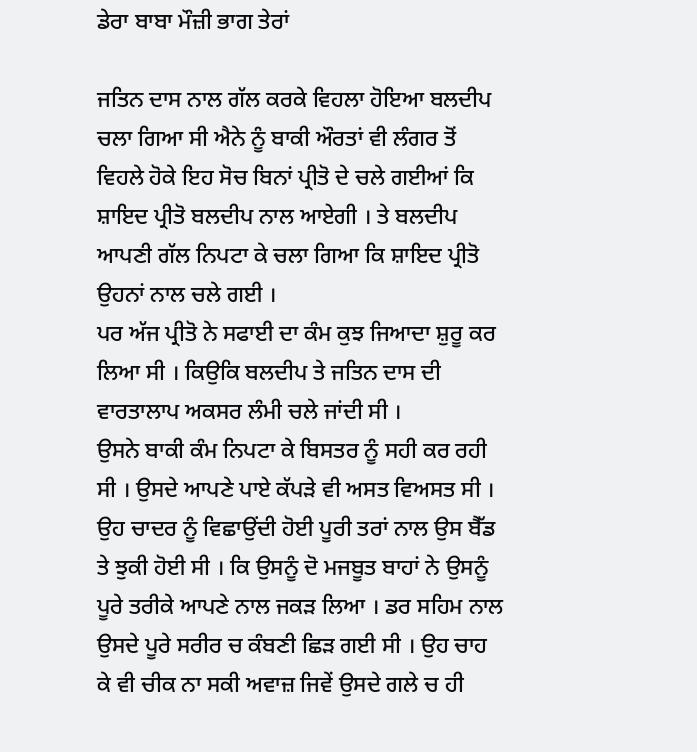ਡੇਰਾ ਬਾਬਾ ਮੌਜ਼ੀ ਭਾਗ ਤੇਰਾਂ

ਜਤਿਨ ਦਾਸ ਨਾਲ ਗੱਲ ਕਰਕੇ ਵਿਹਲਾ ਹੋਇਆ ਬਲਦੀਪ ਚਲਾ ਗਿਆ ਸੀ ਐਨੇ ਨੂੰ ਬਾਕੀ ਔਰਤਾਂ ਵੀ ਲੰਗਰ ਤੋਂ ਵਿਹਲੇ ਹੋਕੇ ਇਹ ਸੋਚ ਬਿਨਾਂ ਪ੍ਰੀਤੋ ਦੇ ਚਲੇ ਗਈਆਂ ਕਿ ਸ਼ਾਇਦ ਪ੍ਰੀਤੋ ਬਲਦੀਪ ਨਾਲ ਆਏਗੀ । ਤੇ ਬਲਦੀਪ ਆਪਣੀ ਗੱਲ ਨਿਪਟਾ ਕੇ ਚਲਾ ਗਿਆ ਕਿ ਸ਼ਾਇਦ ਪ੍ਰੀਤੋ ਉਹਨਾਂ ਨਾਲ ਚਲੇ ਗਈ ।
ਪਰ ਅੱਜ ਪ੍ਰੀਤੋ ਨੇ ਸਫਾਈ ਦਾ ਕੰਮ ਕੁਝ ਜਿਆਦਾ ਸ਼ੁਰੂ ਕਰ ਲਿਆ ਸੀ । ਕਿਉਕਿ ਬਲਦੀਪ ਤੇ ਜਤਿਨ ਦਾਸ ਦੀ ਵਾਰਤਾਲਾਪ ਅਕਸਰ ਲੰਮੀ ਚਲੇ ਜਾਂਦੀ ਸੀ ।
ਉਸਨੇ ਬਾਕੀ ਕੰਮ ਨਿਪਟਾ ਕੇ ਬਿਸਤਰ ਨੂੰ ਸਹੀ ਕਰ ਰਹੀ ਸੀ । ਉਸਦੇ ਆਪਣੇ ਪਾਏ ਕੱਪੜੇ ਵੀ ਅਸਤ ਵਿਅਸਤ ਸੀ । ਉਹ ਚਾਦਰ ਨੂੰ ਵਿਛਾਉਂਦੀ ਹੋਈ ਪੂਰੀ ਤਰਾਂ ਨਾਲ ਉਸ ਬੈੱਡ ਤੇ ਝੁਕੀ ਹੋਈ ਸੀ । ਕਿ ਉਸਨੂੰ ਦੋ ਮਜਬੂਤ ਬਾਹਾਂ ਨੇ ਉਸਨੂੰ ਪੂਰੇ ਤਰੀਕੇ ਆਪਣੇ ਨਾਲ ਜਕੜ ਲਿਆ । ਡਰ ਸਹਿਮ ਨਾਲ ਉਸਦੇ ਪੂਰੇ ਸਰੀਰ ਚ ਕੰਬਣੀ ਛਿੜ ਗਈ ਸੀ । ਉਹ ਚਾਹ ਕੇ ਵੀ ਚੀਕ ਨਾ ਸਕੀ ਅਵਾਜ਼ ਜਿਵੇਂ ਉਸਦੇ ਗਲੇ ਚ ਹੀ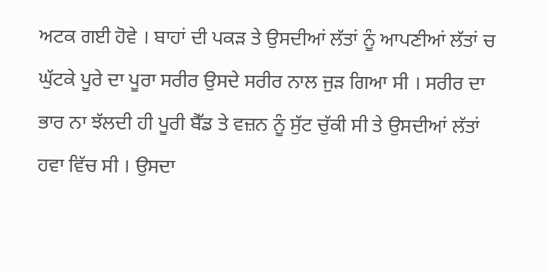ਅਟਕ ਗਈ ਹੋਵੇ । ਬਾਹਾਂ ਦੀ ਪਕੜ ਤੇ ਉਸਦੀਆਂ ਲੱਤਾਂ ਨੂੰ ਆਪਣੀਆਂ ਲੱਤਾਂ ਚ ਘੁੱਟਕੇ ਪੂਰੇ ਦਾ ਪੂਰਾ ਸਰੀਰ ਉਸਦੇ ਸਰੀਰ ਨਾਲ ਜੁੜ ਗਿਆ ਸੀ । ਸਰੀਰ ਦਾ ਭਾਰ ਨਾ ਝੱਲਦੀ ਹੀ ਪੂਰੀ ਬੈੱਡ ਤੇ ਵਜ਼ਨ ਨੂੰ ਸੁੱਟ ਚੁੱਕੀ ਸੀ ਤੇ ਉਸਦੀਆਂ ਲੱਤਾਂ ਹਵਾ ਵਿੱਚ ਸੀ । ਉਸਦਾ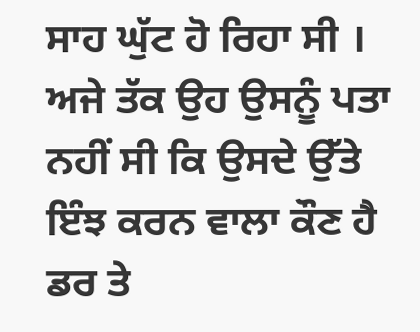ਸਾਹ ਘੁੱਟ ਹੋ ਰਿਹਾ ਸੀ । ਅਜੇ ਤੱਕ ਉਹ ਉਸਨੂੰ ਪਤਾ ਨਹੀਂ ਸੀ ਕਿ ਉਸਦੇ ਉੱਤੇ ਇੰਝ ਕਰਨ ਵਾਲਾ ਕੌਣ ਹੈ ਡਰ ਤੇ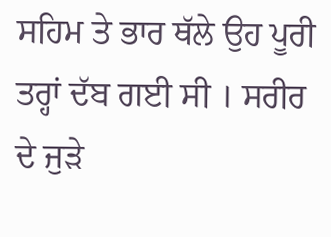ਸਹਿਮ ਤੇ ਭਾਰ ਥੱਲੇ ਉਹ ਪੂਰੀ ਤਰ੍ਹਾਂ ਦੱਬ ਗਈ ਸੀ । ਸਰੀਰ ਦੇ ਜੁੜੇ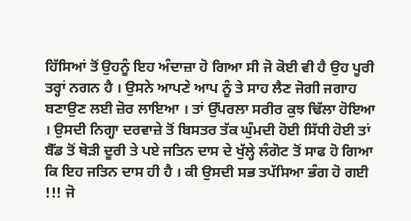ਹਿੱਸਿਆਂ ਤੋਂ ਉਹਨੂੰ ਇਹ ਅੰਦਾਜ਼ਾ ਹੋ ਗਿਆ ਸੀ ਜੋ ਕੋਈ ਵੀ ਹੈ ਉਹ ਪੂਰੀ ਤਰ੍ਹਾਂ ਨਗਨ ਹੈ । ਉਸਨੇ ਆਪਣੇ ਆਪ ਨੂੰ ਤੇ ਸਾਹ ਲੈਣ ਜੋਗੀ ਜਗਾਹ ਬਣਾਉਣ ਲਈ ਜ਼ੋਰ ਲਾਇਆ । ਤਾਂ ਉੱਪਰਲਾ ਸਰੀਰ ਕੁਝ ਢਿੱਲਾ ਹੋਇਆ । ਉਸਦੀ ਨਿਗ੍ਹਾ ਦਰਵਾਜ਼ੇ ਤੋਂ ਬਿਸਤਰ ਤੱਕ ਘੁੰਮਦੀ ਹੋਈ ਸਿੱਧੀ ਹੋਈ ਤਾਂ ਬੈੱਡ ਤੋਂ ਥੋੜੀ ਦੂਰੀ ਤੇ ਪਏ ਜਤਿਨ ਦਾਸ ਦੇ ਖੁੱਲ੍ਹੇ ਲੰਗੋਟ ਤੋਂ ਸਾਫ ਹੋ ਗਿਆ ਕਿ ਇਹ ਜਤਿਨ ਦਾਸ ਹੀ ਹੈ । ਕੀ ਉਸਦੀ ਸਭ ਤਪੱਸਿਆ ਭੰਗ ਹੋ ਗਈ !!! ਜੋ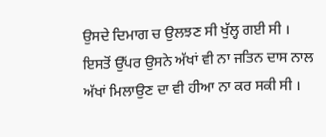ਉਸਦੇ ਦਿਮਾਗ ਚ ਉਲਝਣ ਸੀ ਖੁੱਲ੍ਹ ਗਈ ਸੀ । ਇਸਤੋਂ ਉੱਪਰ ਉਸਨੇ ਅੱਖਾਂ ਵੀ ਨਾ ਜਤਿਨ ਦਾਸ ਨਾਲ ਅੱਖਾਂ ਮਿਲਾਉਣ ਦਾ ਵੀ ਹੀਆ ਨਾ ਕਰ ਸਕੀ ਸੀ ।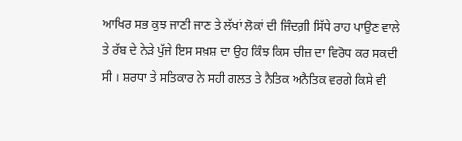ਆਖਿਰ ਸਭ ਕੁਝ ਜਾਣੀ ਜਾਣ ਤੇ ਲੱਖਾਂ ਲੋਕਾਂ ਦੀ ਜਿੰਦਗ਼ੀ ਸਿੱਧੇ ਰਾਹ ਪਾਉਣ ਵਾਲੇ ਤੇ ਰੱਬ ਦੇ ਨੇੜੇ ਪੁੱਜੇ ਇਸ ਸਖ਼ਸ਼ ਦਾ ਉਹ ਕਿੰਝ ਕਿਸ ਚੀਜ਼ ਦਾ ਵਿਰੋਧ ਕਰ ਸਕਦੀ ਸੀ । ਸ਼ਰਧਾ ਤੇ ਸਤਿਕਾਰ ਨੇ ਸਹੀ ਗਲਤ ਤੇ ਨੈਤਿਕ ਅਨੈਤਿਕ ਵਰਗੇ ਕਿਸੇ ਵੀ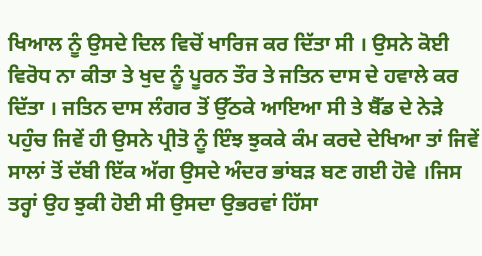ਖਿਆਲ ਨੂੰ ਉਸਦੇ ਦਿਲ ਵਿਚੋਂ ਖਾਰਿਜ ਕਰ ਦਿੱਤਾ ਸੀ । ਉਸਨੇ ਕੋਈ ਵਿਰੋਧ ਨਾ ਕੀਤਾ ਤੇ ਖੁਦ ਨੂੰ ਪੂਰਨ ਤੌਰ ਤੇ ਜਤਿਨ ਦਾਸ ਦੇ ਹਵਾਲੇ ਕਰ ਦਿੱਤਾ । ਜਤਿਨ ਦਾਸ ਲੰਗਰ ਤੋਂ ਉੱਠਕੇ ਆਇਆ ਸੀ ਤੇ ਬੈੱਡ ਦੇ ਨੇਡ਼ੇ ਪਹੁੰਚ ਜਿਵੇਂ ਹੀ ਉਸਨੇ ਪ੍ਰੀਤੋ ਨੂੰ ਇੰਝ ਝੁਕਕੇ ਕੰਮ ਕਰਦੇ ਦੇਖਿਆ ਤਾਂ ਜਿਵੇਂ ਸਾਲਾਂ ਤੋਂ ਦੱਬੀ ਇੱਕ ਅੱਗ ਉਸਦੇ ਅੰਦਰ ਭਾਂਬੜ ਬਣ ਗਈ ਹੋਵੇ ।ਜਿਸ ਤਰ੍ਹਾਂ ਉਹ ਝੁਕੀ ਹੋਈ ਸੀ ਉਸਦਾ ਉਭਰਵਾਂ ਹਿੱਸਾ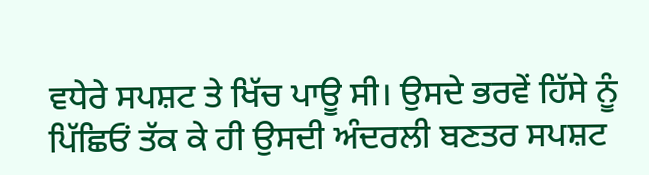ਵਧੇਰੇ ਸਪਸ਼ਟ ਤੇ ਖਿੱਚ ਪਾਊ ਸੀ। ਉਸਦੇ ਭਰਵੇਂ ਹਿੱਸੇ ਨੂੰ ਪਿੱਛਿਓਂ ਤੱਕ ਕੇ ਹੀ ਉਸਦੀ ਅੰਦਰਲੀ ਬਣਤਰ ਸਪਸ਼ਟ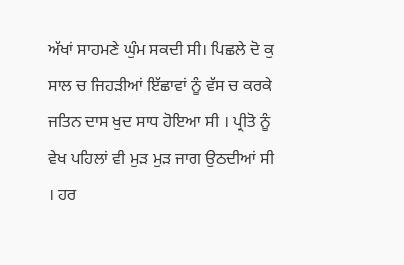ਅੱਖਾਂ ਸਾਹਮਣੇ ਘੁੰਮ ਸਕਦੀ ਸੀ। ਪਿਛਲੇ ਦੋ ਕੁ ਸਾਲ ਚ ਜਿਹੜੀਆਂ ਇੱਛਾਵਾਂ ਨੂੰ ਵੱਸ ਚ ਕਰਕੇ ਜਤਿਨ ਦਾਸ ਖੁਦ ਸਾਧ ਹੋਇਆ ਸੀ । ਪ੍ਰੀਤੋ ਨੂੰ ਵੇਖ ਪਹਿਲਾਂ ਵੀ ਮੁੜ ਮੁੜ ਜਾਗ ਉਠਦੀਆਂ ਸੀ । ਹਰ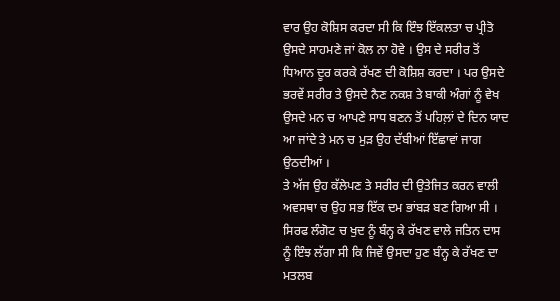ਵਾਰ ਉਹ ਕੋਸ਼ਿਸ ਕਰਦਾ ਸੀ ਕਿ ਇੰਝ ਇੱਕਲਤਾ ਚ ਪ੍ਰੀਤੋ ਉਸਦੇ ਸਾਹਮਣੇ ਜਾਂ ਕੋਲ ਨਾ ਹੋਵੇ । ਉਸ ਦੇ ਸਰੀਰ ਤੋਂ ਧਿਆਨ ਦੂਰ ਕਰਕੇ ਰੱਖਣ ਦੀ ਕੋਸ਼ਿਸ਼ ਕਰਦਾ । ਪਰ ਉਸਦੇ ਭਰਵੇਂ ਸਰੀਰ ਤੇ ਉਸਦੇ ਨੈਣ ਨਕਸ਼ ਤੇ ਬਾਕੀ ਅੰਗਾਂ ਨੂੰ ਵੇਖ ਉਸਦੇ ਮਨ ਚ ਆਪਣੇ ਸਾਧ ਬਣਨ ਤੋਂ ਪਹਿਲ਼ਾਂ ਦੇ ਦਿਨ ਯਾਦ ਆ ਜਾਂਦੇ ਤੇ ਮਨ ਚ ਮੁੜ ਉਹ ਦੱਬੀਆਂ ਇੱਛਾਵਾਂ ਜਾਗ ਉਠਦੀਆਂ ।
ਤੇ ਅੱਜ ਉਹ ਕੱਲੇਪਣ ਤੇ ਸਰੀਰ ਦੀ ਉਤੇਜਿਤ ਕਰਨ ਵਾਲੀ ਅਵਸਥਾ ਚ ਉਹ ਸਭ ਇੱਕ ਦਮ ਭਾਂਬੜ ਬਣ ਗਿਆ ਸੀ । ਸਿਰਫ ਲੰਗੋਟ ਚ ਖੁਦ ਨੂੰ ਬੰਨ੍ਹ ਕੇ ਰੱਖਣ ਵਾਲੇ ਜਤਿਨ ਦਾਸ ਨੂੰ ਇੰਝ ਲੱਗਾ ਸੀ ਕਿ ਜਿਵੇਂ ਉਸਦਾ ਹੁਣ ਬੰਨ੍ਹ ਕੇ ਰੱਖਣ ਦਾ ਮਤਲਬ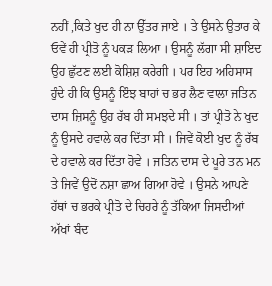ਨਹੀਂ ,ਕਿਤੇ ਖੁਦ ਹੀ ਨਾ ਉੱਤਰ ਜਾਏ । ਤੇ ਉਸਨੇ ਉਤਾਰ ਕੇ ਓਵੇਂ ਹੀ ਪ੍ਰੀਤੋ ਨੂੰ ਪਕੜ ਲਿਆ । ਉਸਨੂੰ ਲੱਗਾ ਸੀ ਸ਼ਾਇਦ ਉਹ ਛੁੱਟਣ ਲਈ ਕੋਸ਼ਿਸ਼ ਕਰੇਗੀ । ਪਰ ਇਹ ਅਹਿਸਾਸ ਹੁੰਦੇ ਹੀ ਕਿ ਉਸਨੂੰ ਇੰਝ ਬਾਹਾਂ ਚ ਭਰ ਲੈਣ ਵਾਲਾ ਜਤਿਨ ਦਾਸ ਜ਼ਿਸਨੂੰ ਉਹ ਰੱਬ ਹੀ ਸਮਝਦੇ ਸੀ । ਤਾਂ ਪ੍ਰੀਤੋ ਨੇ ਖੁਦ ਨੂੰ ਉਸਦੇ ਹਵਾਲੇ ਕਰ ਦਿੱਤਾ ਸੀ । ਜਿਵੇਂ ਕੋਈ ਖੁਦ ਨੂੰ ਰੱਬ ਦੇ ਹਵਾਲੇ ਕਰ ਦਿੱਤਾ ਹੋਵੇ । ਜਤਿਨ ਦਾਸ ਦੇ ਪੂਰੇ ਤਨ ਮਨ ਤੇ ਜਿਵੇਂ ਉਦੋਂ ਨਸ਼ਾ ਛਾਅ ਗਿਆ ਹੋਵੇ । ਉਸਨੇ ਆਪਣੇ ਹੱਥਾਂ ਚ ਭਰਕੇ ਪ੍ਰੀਤੋ ਦੇ ਚਿਹਰੇ ਨੂੰ ਤੱਕਿਆ ਜਿਸਦੀਆਂ ਅੱਖਾਂ ਬੰਦ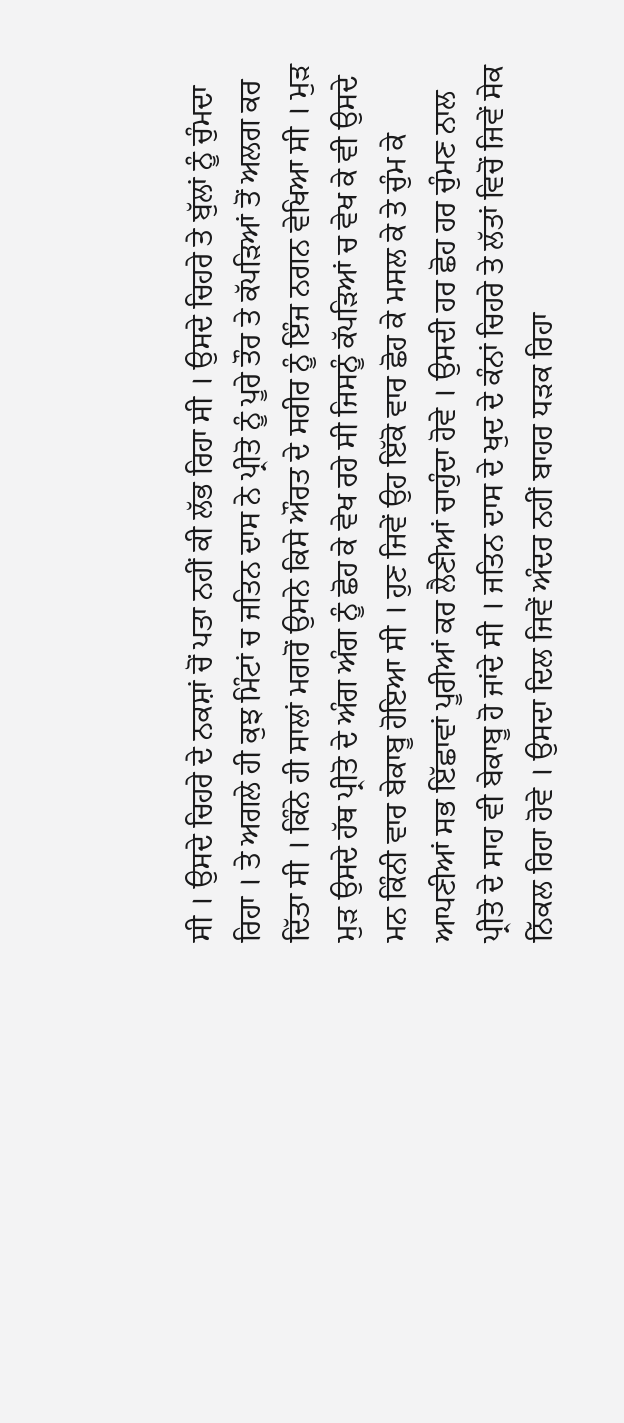ਸੀ । ਉਸਦੇ ਚਿਹਰੇ ਦੇ ਨਕਸ਼ਾਂ ਚੋਂ ਪਤਾ ਨਹੀਂ ਕੀ ਲੱਭ ਰਿਹਾ ਸੀ । ਉਸਦੇ ਚਿਹਰੇ ਤੇ ਬੁੱਲਾਂ ਨੂੰ ਚੁੰਮਦਾ ਰਿਹਾ । ਤੇ ਅਗਲੇ ਹੀ ਕੁਝ ਮਿੰਟਾਂ ਚ ਜਤਿਨ ਦਾਸ ਨੇ ਪ੍ਰੀਤੋ ਨੂੰ ਪੂਰੇ ਤੌਰ ਤੇ ਕੱਪੜਿਆਂ ਤੋਂ ਅਲਗ ਕਰ ਦਿੱਤਾ ਸੀ । ਕਿੰਨੇ ਹੀ ਸਾਲਾਂ ਮਗਰੋਂ ਉਸਨੇ ਕਿਸੇ ਔਰਤ ਦੇ ਸਰੀਰ ਨੂੰ ਇੰਜ ਨਗਨ ਵੇਖਿਆ ਸੀ । ਮੁੜ ਮੁੜ ਉਸਦੇ ਹੱਥ ਪ੍ਰੀਤੋ ਦੇ ਅੰਗ ਅੰਗ ਨੂੰ ਛੋਹ ਕੇ ਵੇਖ ਰਹੇ ਸੀ ਜਿਸਨੂੰ ਕੱਪੜਿਆਂ ਚ ਵੇਖ ਕੇ ਵੀ ਉਸਦੇ ਮਨ ਕਿੰਨੀ ਵਾਰ ਬੇਕਾਬੂ ਹੋਇਆ ਸੀ । ਹੁਣ ਜਿਵੇਂ ਉਹ ਇੱਕੋ ਵਾਰ ਛੋਹ ਕੇ ਮਸਲ ਕੇ ਤੇ ਚੁੰਮ ਕੇ ਆਪਣੀਆਂ ਸਭ ਇੱਛਾਵਾਂ ਪੂਰੀਆਂ ਕਰ ਲੈਣੀਆਂ ਚਾਹੁੰਦਾ ਹੋਵੇ । ਉਸਦੀ ਹਰ ਛੋਹ ਹਰ ਚੁੰਮਣ ਨਾਲ ਪ੍ਰੀਤੋ ਦੇ ਸਾਹ ਵੀ ਬੇਕਾਬੂ ਹੋ ਜਾਂਦੇ ਸੀ । ਜਤਿਨ ਦਾਸ ਦੇ ਖੁਦ ਦੇ ਕੰਨਾਂ ਚਿਹਰੇ ਤੇ ਲੱਤਾਂ ਵਿਚੋਂ ਜਿਵੇਂ ਸੇਕ ਨਿੱਕਲ ਰਿਹਾ ਹੋਵੇ । ਉਸਦਾ ਦਿਲ ਜਿਵੇਂ ਅੰਦਰ ਨਹੀਂ ਬਾਹਰ ਧੜਕ ਰਿਹਾ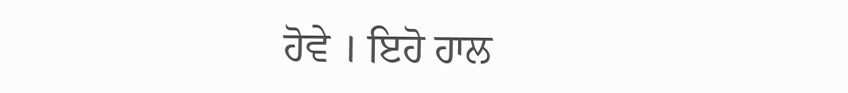ਹੋਵੇ । ਇਹੋ ਹਾਲ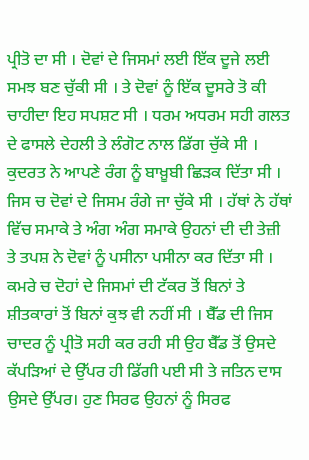ਪ੍ਰੀਤੋ ਦਾ ਸੀ । ਦੋਵਾਂ ਦੇ ਜਿਸਮਾਂ ਲਈ ਇੱਕ ਦੂਜੇ ਲਈ ਸਮਝ ਬਣ ਚੁੱਕੀ ਸੀ । ਤੇ ਦੋਵਾਂ ਨੂੰ ਇੱਕ ਦੂਸਰੇ ਤੋ ਕੀ ਚਾਹੀਦਾ ਇਹ ਸਪਸ਼ਟ ਸੀ । ਧਰਮ ਅਧਰਮ ਸਹੀ ਗਲਤ ਦੇ ਫਾਸਲੇ ਦੇਹਲੀ ਤੇ ਲੰਗੋਟ ਨਾਲ ਡਿੱਗ ਚੁੱਕੇ ਸੀ । ਕੁਦਰਤ ਨੇ ਆਪਣੇ ਰੰਗ ਨੂੰ ਬਾਖ਼ੂਬੀ ਛਿੜਕ ਦਿੱਤਾ ਸੀ । ਜਿਸ ਚ ਦੋਵਾਂ ਦੇ ਜਿਸਮ ਰੰਗੇ ਜਾ ਚੁੱਕੇ ਸੀ । ਹੱਥਾਂ ਨੇ ਹੱਥਾਂ ਵਿੱਚ ਸਮਾਕੇ ਤੇ ਅੰਗ ਅੰਗ ਸਮਾਕੇ ਉਹਨਾਂ ਦੀ ਦੀ ਤੇਜ਼ੀ ਤੇ ਤਪਸ਼ ਨੇ ਦੋਵਾਂ ਨੂੰ ਪਸੀਨਾ ਪਸੀਨਾ ਕਰ ਦਿੱਤਾ ਸੀ । ਕਮਰੇ ਚ ਦੋਹਾਂ ਦੇ ਜਿਸਮਾਂ ਦੀ ਟੱਕਰ ਤੋਂ ਬਿਨਾਂ ਤੇ ਸ਼ੀਤਕਾਰਾਂ ਤੋਂ ਬਿਨਾਂ ਕੁਝ ਵੀ ਨਹੀਂ ਸੀ । ਬੈੱਡ ਦੀ ਜਿਸ ਚਾਦਰ ਨੂੰ ਪ੍ਰੀਤੋ ਸਹੀ ਕਰ ਰਹੀ ਸੀ ਉਹ ਬੈੱਡ ਤੋਂ ਉਸਦੇ ਕੱਪੜਿਆਂ ਦੇ ਉੱਪਰ ਹੀ ਡਿੱਗੀ ਪਈ ਸੀ ਤੇ ਜਤਿਨ ਦਾਸ ਉਸਦੇ ਉੱਪਰ। ਹੁਣ ਸਿਰਫ ਉਹਨਾਂ ਨੂੰ ਸਿਰਫ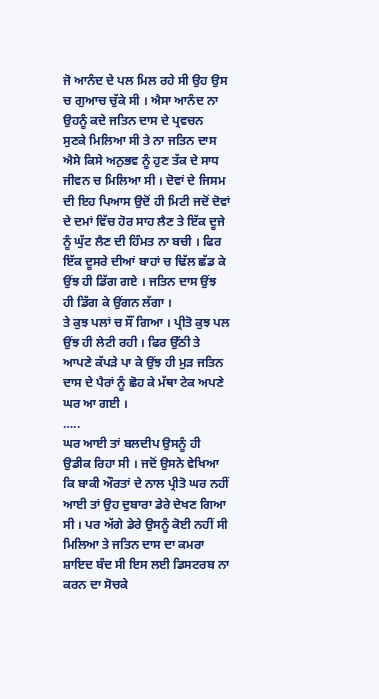ਜੋ ਆਨੰਦ ਦੇ ਪਲ ਮਿਲ ਰਹੇ ਸੀ ਉਹ ਉਸ ਚ ਗੁਆਚ ਚੁੱਕੇ ਸੀ । ਐਸਾ ਆਨੰਦ ਨਾ ਉਹਨੂੰ ਕਦੇ ਜਤਿਨ ਦਾਸ ਦੇ ਪ੍ਰਵਚਨ ਸੁਣਕੇ ਮਿਲਿਆ ਸੀ ਤੇ ਨਾ ਜਤਿਨ ਦਾਸ ਐਸੇ ਕਿਸੇ ਅਨੁਭਵ ਨੂੰ ਹੁਣ ਤੱਕ ਦੇ ਸਾਧ ਜੀਵਨ ਚ ਮਿਲਿਆ ਸੀ । ਦੋਵਾਂ ਦੇ ਜਿਸਮ ਦੀ ਇਹ ਪਿਆਸ ਉਦੋਂ ਹੀ ਮਿਟੀ ਜਦੋਂ ਦੋਵਾਂ ਦੇ ਦਮਾਂ ਵਿੱਚ ਹੋਰ ਸਾਹ ਲੈਣ ਤੇ ਇੱਕ ਦੂਜੇ ਨੂੰ ਘੁੱਟ ਲੈਣ ਦੀ ਹਿੰਮਤ ਨਾ ਬਚੀ । ਫਿਰ ਇੱਕ ਦੂਸਰੇ ਦੀਆਂ ਬਾਹਾਂ ਚ ਢਿੱਲ ਛੱਡ ਕੇ ਉਂਝ ਹੀ ਡਿੱਗ ਗਏ । ਜਤਿਨ ਦਾਸ ਉਂਝ ਹੀ ਡਿੱਗ ਕੇ ਉਂਗਨ ਲੱਗਾ ।
ਤੇ ਕੁਝ ਪਲਾਂ ਚ ਸੌਂ ਗਿਆ । ਪ੍ਰੀਤੋ ਕੁਝ ਪਲ ਉਂਝ ਹੀ ਲੇਟੀ ਰਹੀ । ਫਿਰ ਉੱਠੀ ਤੇ ਆਪਣੇ ਕੱਪਡ਼ੇ ਪਾ ਕੇ ਉਂਝ ਹੀ ਮੁੜ ਜਤਿਨ ਦਾਸ ਦੇ ਪੈਰਾਂ ਨੂੰ ਛੋਹ ਕੇ ਮੱਥਾ ਟੇਕ ਅਪਣੇ ਘਰ ਆ ਗਈ ।
…..
ਘਰ ਆਈ ਤਾਂ ਬਲਦੀਪ ਉਸਨੂੰ ਹੀ ਉਡੀਕ ਰਿਹਾ ਸੀ । ਜਦੋਂ ਉਸਨੇ ਵੇਖਿਆ ਕਿ ਬਾਕੀ ਔਰਤਾਂ ਦੇ ਨਾਲ ਪ੍ਰੀਤੋ ਘਰ ਨਹੀਂ ਆਈ ਤਾਂ ਉਹ ਦੁਬਾਰਾ ਡੇਰੇ ਦੇਖਣ ਗਿਆ ਸੀ । ਪਰ ਅੱਗੇ ਡੇਰੇ ਉਸਨੂੰ ਕੋਈ ਨਹੀਂ ਸੀ ਮਿਲਿਆ ਤੇ ਜਤਿਨ ਦਾਸ ਦਾ ਕਮਰਾ ਸ਼ਾਇਦ ਬੰਦ ਸੀ ਇਸ ਲਈ ਡਿਸਟਰਬ ਨਾ ਕਰਨ ਦਾ ਸੋਚਕੇ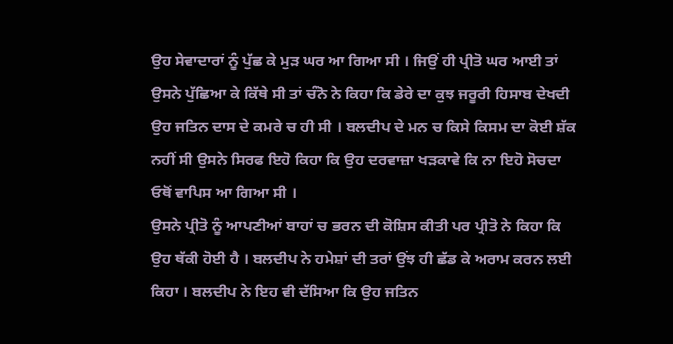ਉਹ ਸੇਵਾਦਾਰਾਂ ਨੂੰ ਪੁੱਛ ਕੇ ਮੁੜ ਘਰ ਆ ਗਿਆ ਸੀ । ਜਿਉਂ ਹੀ ਪ੍ਰੀਤੋ ਘਰ ਆਈ ਤਾਂ ਉਸਨੇ ਪੁੱਛਿਆ ਕੇ ਕਿੱਥੇ ਸੀ ਤਾਂ ਚੰਨੋ ਨੇ ਕਿਹਾ ਕਿ ਡੇਰੇ ਦਾ ਕੁਝ ਜਰੂਰੀ ਹਿਸਾਬ ਦੇਖਦੀ ਉਹ ਜਤਿਨ ਦਾਸ ਦੇ ਕਮਰੇ ਚ ਹੀ ਸੀ । ਬਲਦੀਪ ਦੇ ਮਨ ਚ ਕਿਸੇ ਕਿਸਮ ਦਾ ਕੋਈ ਸ਼ੱਕ ਨਹੀਂ ਸੀ ਉਸਨੇ ਸਿਰਫ ਇਹੋ ਕਿਹਾ ਕਿ ਉਹ ਦਰਵਾਜ਼ਾ ਖੜਕਾਵੇ ਕਿ ਨਾ ਇਹੋ ਸੋਚਦਾ ਓਥੋਂ ਵਾਪਿਸ ਆ ਗਿਆ ਸੀ ।
ਉਸਨੇ ਪ੍ਰੀਤੋ ਨੂੰ ਆਪਣੀਆਂ ਬਾਹਾਂ ਚ ਭਰਨ ਦੀ ਕੋਸ਼ਿਸ ਕੀਤੀ ਪਰ ਪ੍ਰੀਤੋ ਨੇ ਕਿਹਾ ਕਿ ਉਹ ਥੱਕੀ ਹੋਈ ਹੈ । ਬਲਦੀਪ ਨੇ ਹਮੇਸ਼ਾਂ ਦੀ ਤਰਾਂ ਉਂਝ ਹੀ ਛੱਡ ਕੇ ਅਰਾਮ ਕਰਨ ਲਈ ਕਿਹਾ । ਬਲਦੀਪ ਨੇ ਇਹ ਵੀ ਦੱਸਿਆ ਕਿ ਉਹ ਜਤਿਨ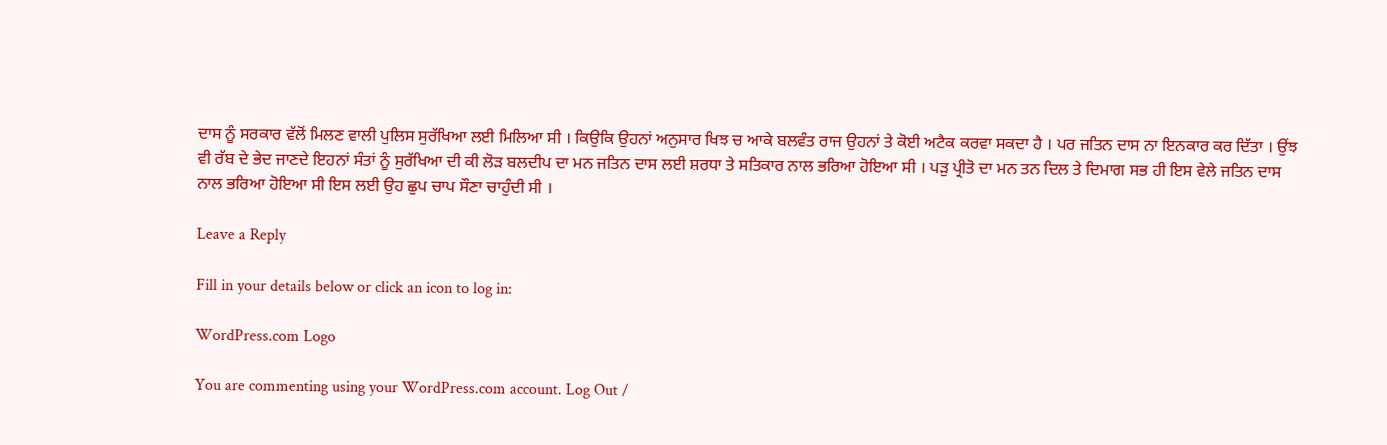ਦਾਸ ਨੂੰ ਸਰਕਾਰ ਵੱਲੋਂ ਮਿਲਣ ਵਾਲੀ ਪੁਲਿਸ ਸੁਰੱਖਿਆ ਲਈ ਮਿਲਿਆ ਸੀ । ਕਿਉਕਿ ਉਹਨਾਂ ਅਨੁਸਾਰ ਖਿਝ ਚ ਆਕੇ ਬਲਵੰਤ ਰਾਜ ਉਹਨਾਂ ਤੇ ਕੋਈ ਅਟੈਕ ਕਰਵਾ ਸਕਦਾ ਹੈ । ਪਰ ਜਤਿਨ ਦਾਸ ਨਾ ਇਨਕਾਰ ਕਰ ਦਿੱਤਾ । ਉਂਝ ਵੀ ਰੱਬ ਦੇ ਭੇਦ ਜਾਣਦੇ ਇਹਨਾਂ ਸੰਤਾਂ ਨੂੰ ਸੁਰੱਖਿਆ ਦੀ ਕੀ ਲੋੜ ਬਲਦੀਪ ਦਾ ਮਨ ਜਤਿਨ ਦਾਸ ਲਈ ਸ਼ਰਧਾ ਤੇ ਸਤਿਕਾਰ ਨਾਲ ਭਰਿਆ ਹੋਇਆ ਸੀ । ਪੜੁ ਪ੍ਰੀਤੋ ਦਾ ਮਨ ਤਨ ਦਿਲ ਤੇ ਦਿਮਾਗ ਸਭ ਹੀ ਇਸ ਵੇਲੇ ਜਤਿਨ ਦਾਸ ਨਾਲ ਭਰਿਆ ਹੋਇਆ ਸੀ ਇਸ ਲਈ ਉਹ ਛੁਪ ਚਾਪ ਸੌਣਾ ਚਾਹੁੰਦੀ ਸੀ ।

Leave a Reply

Fill in your details below or click an icon to log in:

WordPress.com Logo

You are commenting using your WordPress.com account. Log Out /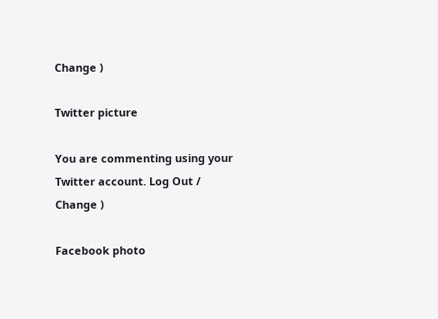Change )

Twitter picture

You are commenting using your Twitter account. Log Out /  Change )

Facebook photo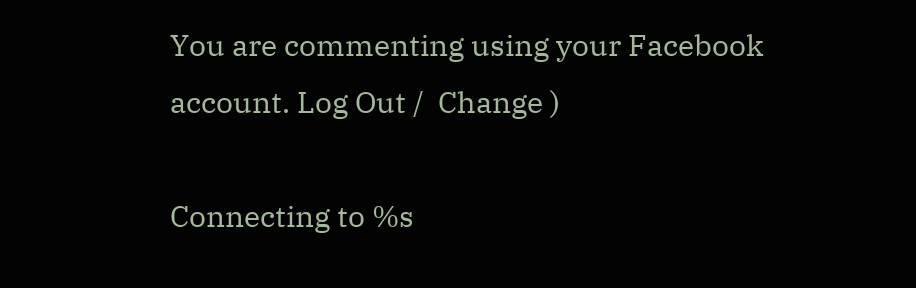You are commenting using your Facebook account. Log Out /  Change )

Connecting to %s